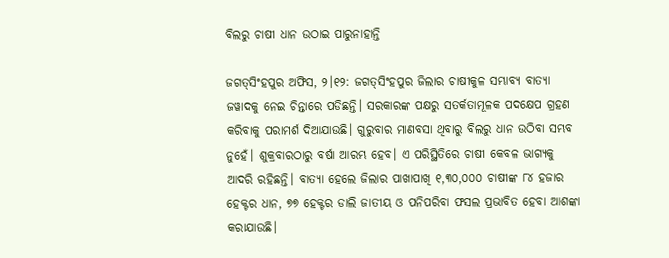ବିଲରୁ ଚାଷୀ ଧାନ ଉଠାଇ ପାରୁନାହାନ୍ତି

ଜଗତ୍‌ସିଂହପୁର ଅଫିସ, ୨।୧୨: ଜଗତ୍‌ସିଂହପୁର ଜିଲାର ଚାଷୀକୁଳ ସମ୍ଭାବ୍ୟ ବାତ୍ୟା ଜୱାଦକୁ ନେଇ ଚିନ୍ତାରେ ପଡିଛନ୍ତି। ସରକାରଙ୍କ ପକ୍ଷରୁ ସତର୍କତାମୂଳକ ପଦକ୍ଷେପ ଗ୍ରହଣ କରିବାକୁ ପରାମର୍ଶ ଦିଆଯାଉଛି। ଗୁରୁବାର ମାଣବସା ଥିବାରୁ ବିଲରୁ ଧାନ ଉଠିବା ସମ୍ଭବ ନୁହେଁ। ଶୁକ୍ରବାରଠାରୁ ବର୍ଷା ଆରମ୍ଭ ହେବ। ଏ ପରିସ୍ଥିତିରେ ଚାଷୀ କେବଳ ଭାଗ୍ୟକୁ ଆଦରି ରହିଛନ୍ତି। ବାତ୍ୟା ହେଲେ ଜିଲାର ପାଖାପାଖି ୧,୩୦,୦୦୦ ଚାଷୀଙ୍କ ୮୪ ହଜାର ହେକ୍ଟର ଧାନ, ୭୭ ହେକ୍ଟର ଡାଲି ଜାତୀୟ ଓ ପନିପରିବା ଫସଲ ପ୍ରଭାବିତ ହେବା ଆଶଙ୍କା କରାଯାଉଛି।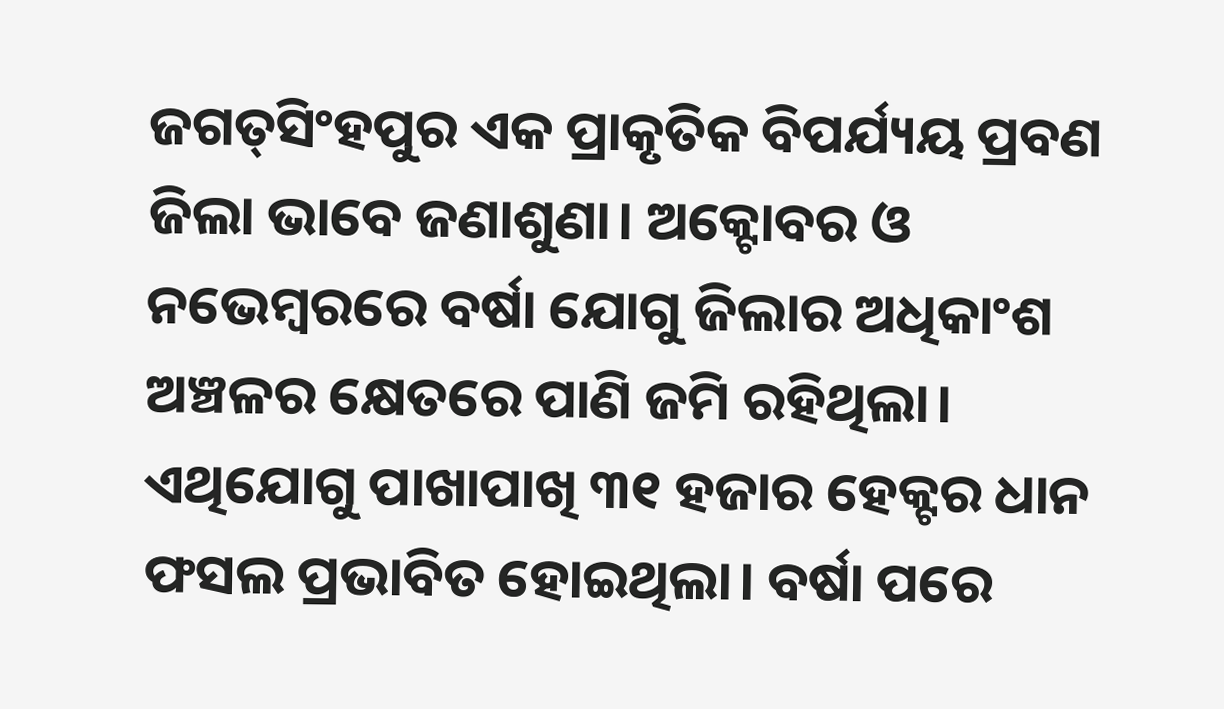ଜଗତ୍‌ସିଂହପୁର ଏକ ପ୍ରାକୃତିକ ବିପର୍ଯ୍ୟୟ ପ୍ରବଣ ଜିଲା ଭାବେ ଜଣାଶୁଣା। ଅକ୍ଟୋବର ଓ ନଭେମ୍ବରରେ ବର୍ଷା ଯୋଗୁ ଜିଲାର ଅଧିକାଂଶ ଅଞ୍ଚଳର କ୍ଷେତରେ ପାଣି ଜମି ରହିଥିଲା। ଏଥିଯୋଗୁ ପାଖାପାଖି ୩୧ ହଜାର ହେକ୍ଟର ଧାନ ଫସଲ ପ୍ରଭାବିତ ହୋଇଥିଲା। ବର୍ଷା ପରେ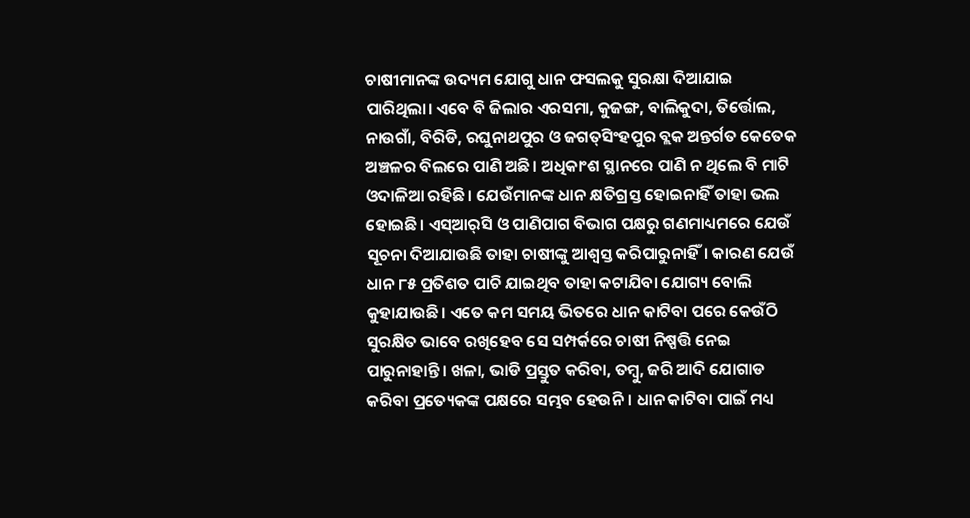ଚାଷୀମାନଙ୍କ ଉଦ୍ୟମ ଯୋଗୁ ଧାନ ଫସଲକୁ ସୁରକ୍ଷା ଦିଆଯାଇ ପାରିଥିଲା। ଏବେ ବି ଜିଲାର ଏରସମା, କୁଜଙ୍ଗ, ବାଲିକୁଦା, ତିର୍ତ୍ତୋଲ, ନାଉଗାଁ, ବିରିଡି, ରଘୁନାଥପୁର ଓ ଜଗତ୍‌ସିଂହପୁର ବ୍ଲକ ଅନ୍ତର୍ଗତ କେତେକ ଅଞ୍ଚଳର ବିଲରେ ପାଣି ଅଛି। ଅଧିକାଂଶ ସ୍ଥାନରେ ପାଣି ନ ଥିଲେ ବି ମାଟି ଓଦାଳିଆ ରହିଛି। ଯେଉଁମାନଙ୍କ ଧାନ କ୍ଷତିଗ୍ରସ୍ତ ହୋଇନାହିଁ ତାହା ଭଲ ହୋଇଛି। ଏସ୍‌ଆର୍‌ସି ଓ ପାଣିପାଗ ବିଭାଗ ପକ୍ଷରୁ ଗଣମାଧ୍ୟମରେ ଯେଉଁ ସୂଚନା ଦିଆଯାଉଛି ତାହା ଚାଷୀଙ୍କୁ ଆଶ୍ୱସ୍ତ କରିପାରୁନାହିଁ। କାରଣ ଯେଉଁ ଧାନ ୮୫ ପ୍ରତିଶତ ପାଚି ଯାଇଥିବ ତାହା କଟାଯିବା ଯୋଗ୍ୟ ବୋଲି କୁହାଯାଉଛି। ଏତେ କମ ସମୟ ଭିତରେ ଧାନ କାଟିବା ପରେ କେଉଁଠି ସୁରକ୍ଷିତ ଭାବେ ରଖିହେବ ସେ ସମ୍ପର୍କରେ ଚାଷୀ ନିଷ୍ପତ୍ତି ନେଇ ପାରୁନାହାନ୍ତି। ଖଳା, ଭାଡି ପ୍ରସ୍ତୁତ କରିବା, ତମ୍ବୁ, ଜରି ଆଦି ଯୋଗାଡ କରିବା ପ୍ରତ୍ୟେକଙ୍କ ପକ୍ଷରେ ସମ୍ଭବ ହେଉନି। ଧାନ କାଟିବା ପାଇଁ ମଧ୍ୟ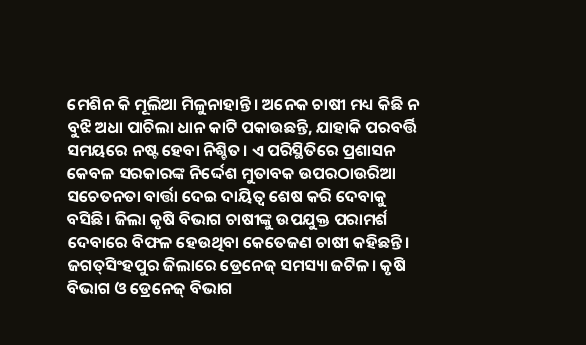ମେଶିନ କି ମୂଲିଆ ମିଳୁନାହାନ୍ତି। ଅନେକ ଚାଷୀ ମଧ୍ୟ କିଛି ନ ବୁଝି ଅଧା ପାଚିଲା ଧାନ କାଟି ପକାଉଛନ୍ତି, ଯାହାକି ପରବର୍ତ୍ତି ସମୟରେ ନଷ୍ଟ ହେବା ନିଶ୍ଚିତ। ଏ ପରିସ୍ଥିତିରେ ପ୍ରଶାସନ କେବଳ ସରକାରଙ୍କ ନିର୍ଦ୍ଦେଶ ମୁତାବକ ଉପରଠାଉରିଆ ସଚେତନତା ବାର୍ତ୍ତା ଦେଇ ଦାୟିତ୍ୱ ଶେଷ କରି ଦେବାକୁ ବସିଛି। ଜିଲା କୃଷି ବିଭାଗ ଚାଷୀଙ୍କୁ ଉପଯୁକ୍ତ ପରାମର୍ଶ ଦେବାରେ ବିଫଳ ହେଉଥିବା କେତେଜଣ ଚାଷୀ କହିଛନ୍ତି। ଜଗତ୍‌ସିଂହପୁର ଜିଲାରେ ଡ୍ରେନେଜ୍‌ ସମସ୍ୟା ଜଟିଳ। କୃଷି ବିଭାଗ ଓ ଡ୍ରେନେଜ୍‌ ବିଭାଗ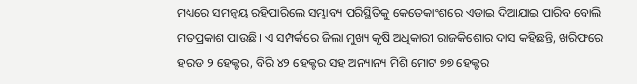ମଧ୍ୟରେ ସମନ୍ବୟ ରହିପାରିଲେ ସମ୍ଭାବ୍ୟ ପରିସ୍ଥିତିକୁ କେତେକାଂଶରେ ଏଡାଇ ଦିଆଯାଇ ପାରିବ ବୋଲି ମତପ୍ରକାଶ ପାଉଛି। ଏ ସମ୍ପର୍କରେ ଜିଲା ମୁଖ୍ୟ କୃଷି ଅଧିକାରୀ ରାଜକିଶୋର ଦାସ କହିଛନ୍ତି, ଖରିଫରେ ହରଡ ୨ ହେକ୍ଟର, ବିରି ୪୨ ହେକ୍ଟର ସହ ଅନ୍ୟାନ୍ୟ ମିଶି ମୋଟ ୭୭ ହେକ୍ଟର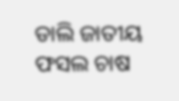ଡାଲି ଜାତୀୟ ଫସଲ ଚାଷ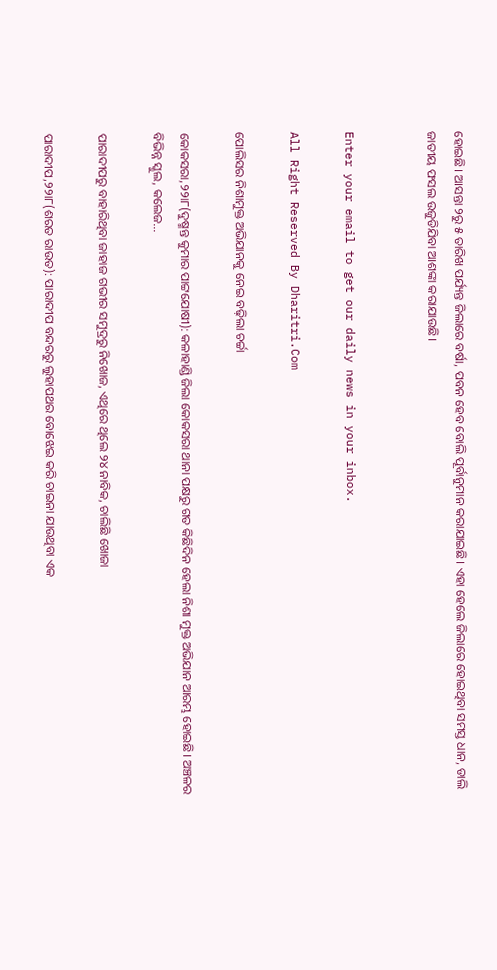ହୋଇଛି। ଆସନ୍ତା ୨ରୁ ୫ ତାରିଖ ପର୍ଯ୍ୟନ୍ତ ଜିଲାରେ ବର୍ଷା, ପବନ ହେବ ବୋଲି ପୂର୍ବାନୁମାନ କରାଯାଇଛି। ଏହା ହେଲେ ଜିଲାରେ ହୋଇଥିବା ସମସ୍ତ ଧାନ, ଡାଲି ଜାତୀୟ ଫସଲ ଉଜୁଡିଯିବା ଆଶଙ୍କା କରାଯାଉଛି।


Enter your email to get our daily news in your inbox.

All Right Reserved By Dharitri.Com

ପୋଲିସର ନିଶାମୁକ୍ତ ଅଭିଯାନକୁ ନେଇ ବଢ଼ିଲା ଚର୍ଚ୍ଚା

କୋକସରା,୨୨ା୮(ଦୁଷ୍ମନ୍ତ କୁମାର ପାଟ୍ଟଯୋଷୀ): କଳାହାଣ୍ଡି ଜିଲା କୋକସରା ଥାନା ପକ୍ଷରୁ ଗତ କିଛିଦିନ ହେଲା ନିଶା ମୁକ୍ତ ଅଭିଯାନ ଆରମ୍ଭ ହୋଇଛି। ଅଞ୍ଚଳର ବିଭିନ୍ନ ସ୍କୁଲ, କଲେଜ…

ପାରାଦୀପରୁ ବାହାରିଥିବା ଜାହାଜ ଗଭୀର ସମୁଦ୍ରରୁ ନିଖୋଜ, ଏଥିରେ ଥିଲେ ୨୪ ନାବିକ, ଚାଲିଛି ଖୋଜା

ପାରାଦୀପ,୨୨ା୮(ଶରତ ରାଉତ): ପାରାଦୀପ ବନ୍ଦରରୁ ଲୁହାପଥର ବୋଝେଇ କରି ଚାଇନା ଯାଉଥିବା ଏକ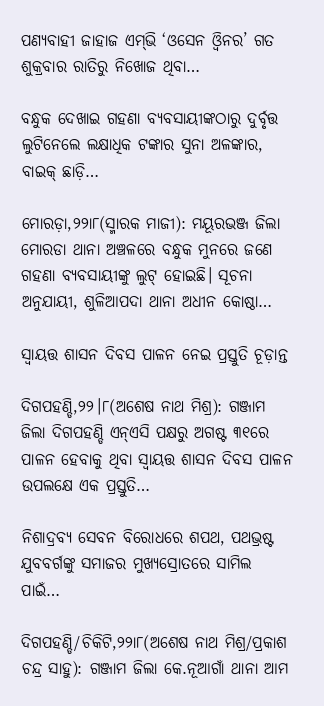ପଣ୍ୟବାହୀ ଜାହାଜ ଏମ୍‌ଭି ‘ଓସେନ ଓ୍ବିନର’ ଗତ ଶୁକ୍ରବାର ରାତିରୁ ନିଖୋଜ ଥିବା…

ବନ୍ଧୁକ ଦେଖାଇ ଗହଣା ବ୍ୟବସାୟୀଙ୍କଠାରୁ ଦୁର୍ବୃତ୍ତ ଲୁଟିନେଲେ ଲକ୍ଷାଧିକ ଟଙ୍କାର ସୁନା ଅଳଙ୍କାର, ବାଇକ୍‌ ଛାଡ଼ି…

ମୋରଡ଼ା,୨୨ା୮(ସ୍ମାରକ ମାଜୀ): ମୟୂରଭଞ୍ଜ ଜିଲା ମୋରଡା ଥାନା ଅଞ୍ଚଳରେ ବନ୍ଧୁକ ମୁନରେ ଜଣେ ଗହଣା ବ୍ୟବସାୟୀଙ୍କୁ ଲୁଟ୍‌ ହୋଇଛି। ସୂଚନା ଅନୁଯାୟୀ, ଶୁଳିଆପଦା ଥାନା ଅଧୀନ କୋଷ୍ଠା…

ସ୍ବାୟତ୍ତ ଶାସନ ଦିବସ ପାଳନ ନେଇ ପ୍ରସ୍ତୁତି ଚୂଡ଼ାନ୍ତ

ଦିଗପହଣ୍ଡି,୨୨।୮(ଅଶେଷ ନାଥ ମିଶ୍ର): ଗଞ୍ଜାମ ଜିଲା ଦିଗପହଣ୍ଡି ଏନ୍‌ଏସି ପକ୍ଷରୁ ଅଗଷ୍ଟ ୩୧ରେ ପାଳନ ହେବାକୁ ଥିବା ସ୍ବାୟତ୍ତ ଶାସନ ଦିବସ ପାଳନ ଉପଲକ୍ଷେ ଏକ ପ୍ରସ୍ତୁତି…

ନିଶାଦ୍ରବ୍ୟ ସେବନ ବିରୋଧରେ ଶପଥ, ପଥଭ୍ରଷ୍ଟ ଯୁବବର୍ଗଙ୍କୁ ସମାଜର ମୁଖ୍ୟସ୍ରୋତରେ ସାମିଲ ପାଇଁ…

ଦିଗପହଣ୍ଡି/ଚିକିଟି,୨୨ା୮(ଅଶେଷ ନାଥ ମିଶ୍ର/ପ୍ରକାଶ ଚନ୍ଦ୍ର ସାହୁ): ଗଞ୍ଜାମ ଜିଲା କେ.ନୂଆଗାଁ ଥାନା ଆମ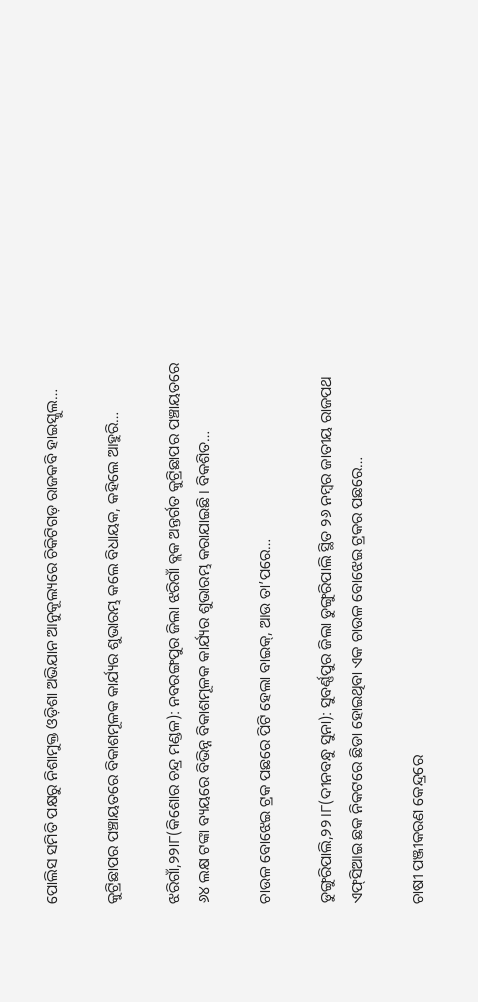ପୋଲିସ ସମିତି ପକ୍ଷରୁ ନିଶାମୁକ୍ତ ଓଡ଼ିଶା ଅଭିଯାନ ଆନୁକୂଲ୍ୟରେ ଚିକିଟିଗଡ଼ ରାଜକବି ହାଇସ୍କୁଲ…

କୁଟ୍ରିଛାପର ପଞ୍ଚାୟତରେ ବିକାଶମୂଳକ କାର୍ଯ୍ୟର ଶୁଭାରମ୍ଭ କଲେ ବିଧାୟକ, କହିଲେ ଆହୁରି…

ଝରିଗାଁ,୨୨ା୮(କିଶୋର ଚନ୍ଦ୍ର ମଣ୍ଡଳ): ନବରଙ୍ଗପୁର ଜିଲା ଝରିଗାଁ ବ୍ଲକ ଅନ୍ତର୍ଗତ କୁଟ୍ରିଛାପର ପଞ୍ଚାୟତରେ ୬୪ ଲକ୍ଷ ଟଙ୍କା ବ୍ୟୟରେ ବିଭିନ୍ନ ବିକାଶମୂଳକ କାର୍ଯ୍ୟର ଶୁଭାରମ୍ଭ କରାଯାଇଛି। ବିକଶିତ…

ଚାଉଳ ବୋଝେଇ ଟ୍ରକ ପଛରେ ପିଟି ହେଲା ବାଇକ୍‌, ଆଉ ତା’ପରେ…

ଡୁଙ୍ଗୁରିପାଲି,୨୨।୮(ଦୀନବନ୍ଧୁ ସୁନା): ସୁବର୍ଣ୍ଣପୁର ଜିଲା ଡୁଙ୍ଗୁରିପାଲି ସ୍ଥିତ ୨୬ ନମ୍ବର ଜାତୀୟ ରାଜପଥ ଏଫ୍‌ସିଆଇ ଛକ ନିକଟରେ ଛିଡା ହୋଇଥିବା ଏକ ଚାଉଳ ବୋଝେଇ ଟ୍ରକର ପଛରେ…

ଚାଷୀ ପଞ୍ଜୀକରଣ କେନ୍ଦ୍ରରେ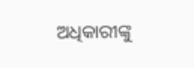ଅଧିକାରୀଙ୍କୁ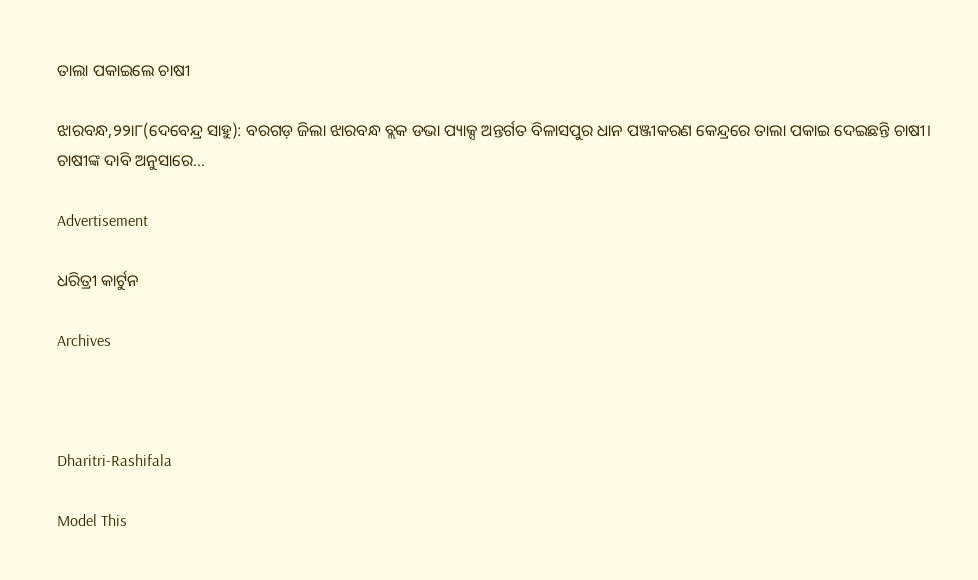ତାଲା ପକାଇଲେ ଚାଷୀ

ଝାରବନ୍ଧ,୨୨ା୮(ଦେବେନ୍ଦ୍ର ସାହୁ): ବରଗଡ଼ ଜିଲା ଝାରବନ୍ଧ ବ୍ଲକ ଡଭା ପ୍ୟାକ୍ସ ଅନ୍ତର୍ଗତ ବିଳାସପୁର ଧାନ ପଞ୍ଜୀକରଣ କେନ୍ଦ୍ରରେ ତାଲା ପକାଇ ଦେଇଛନ୍ତି ଚାଷୀ। ଚାଷୀଙ୍କ ଦାବି ଅନୁସାରେ…

Advertisement

ଧରିତ୍ରୀ କାର୍ଟୁନ

Archives



Dharitri-Rashifala

Model This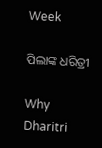Week

ପିଲାଙ୍କ ଧରିତ୍ରୀ

Why Dharitri